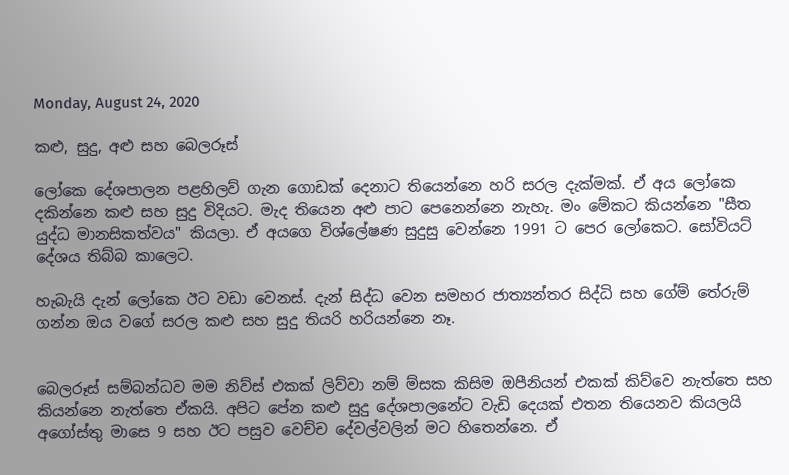Monday, August 24, 2020

කළු, සුදු, අළු සහ බෙලරූස්

ලෝකෙ දේශපාලන පළහිලව් ගැන ගොඩක් දෙනාට තියෙන්නෙ හරි සරල දැක්මක්. ඒ අය ලෝකෙ දකින්නෙ කළු සහ සුදු විදියට. මැද තියෙන අළු පාට පෙනෙන්නෙ නැහැ. මං මේකට කියන්නෙ "සීත යුද්ධ මානසිකත්වය" කියලා. ඒ අයගෙ විශ්ලේෂණ සුදුසු වෙන්නෙ 1991 ට පෙර ලෝකෙට. සෝවියට් දේශය තිබ්බ කාලෙට.

හැබැයි දැන් ලෝකෙ ඊට වඩා වෙනස්. දැන් සිද්ධ වෙන සමහර ජාත්‍යන්තර සිද්ධි සහ ගේම් තේරුම් ගන්න ඔය වගේ සරල කළු සහ සුදු තියරි හරියන්නෙ නෑ.


බෙලරූස් සම්බන්ධව මම නිව්ස් එකක් ලිව්වා නම් ම්සක කිසිම ඔපීනියන් එකක් කිව්වෙ නැත්තෙ සහ කියන්නෙ නැත්තෙ ඒකයි. අපිට පේන කළු සුදු දේශපාලනේට වැඩි දෙයක් එතන තියෙනව කියලයි අගෝස්තු මාසෙ 9 සහ ඊට පසුව වෙච්ච දේවල්වලින් මට හිතෙන්නෙ. ඒ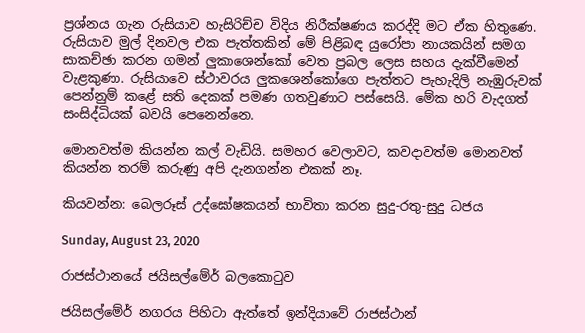ප්‍රශ්නය ගැන රුසියාව හැසිරිච්ච විදිය නිරීක්ෂණය කරද්දි මට ඒක හිතුණෙ. රුසියාව මුල් දිනවල එක පැත්තකින් මේ පිළිබඳ යුරෝපා නායකයින් සමග සාකච්ඡා කරන ගමන් ලුකාශෙන්කෝ වෙත ප්‍රබල ලෙස සහය දැක්වීමෙන් වැළකුණා. රුසියාවෙ ස්ථාවරය ලුකශෙන්කෝගෙ පැත්තට පැහැදිලි නැඹුරුවක් පෙන්නුම් කළේ සති දෙකක් පමණ ගතවුණාට පස්සෙයි. මේක හරි වැදගත් සංසිද්ධියක් බවයි පෙනෙන්නෙ.

මොනවත්ම කියන්න කල් වැඩියි. සමහර වෙලාවට, කවදාවත්ම මොනවත් කියන්න තරම් කරුණු අපි දැනගන්න එකක් නෑ.

කියවන්න: බෙලරූස් උද්ඝෝෂකයන් භාවිතා කරන සුදු-රතු-සුදු ධජය

Sunday, August 23, 2020

රාජස්ථානයේ ජයිසල්මේර් බලකොටුව

ජයිසල්මේර් නගරය පිහිටා ඇත්තේ ඉන්දියාවේ රාජස්ථාන්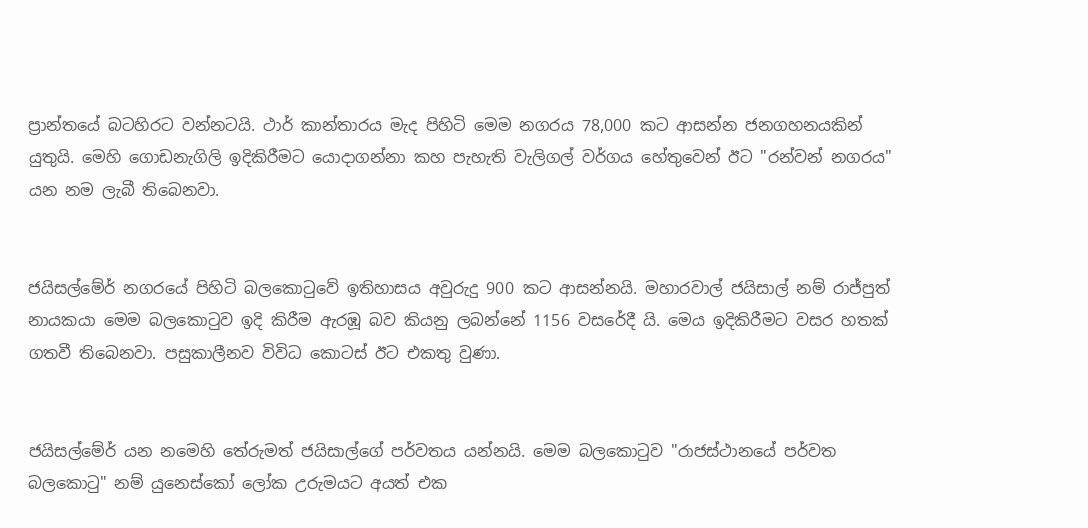ප්‍රාන්තයේ බටහිරට වන්නටයි. ථාර් කාන්තාරය මැද පිහිටි මෙම නගරය 78,000 කට ආසන්න ජනගහනයකින් යුතුයි. මෙහි ගොඩනැගිලි ඉදිකිරීමට යොදාගන්නා කහ පැහැති වැලිගල් වර්ගය හේතුවෙන් ඊට "රන්වන් නගරය" යන නම ලැබී තිබෙනවා.


ජයිසල්මේර් නගරයේ පිහිටි බලකොටුවේ ඉතිහාසය අවුරුදු 900 කට ආසන්නයි. මහාරවාල් ජයිසාල් නම් රාජ්පුත් නායකයා මෙම බලකොටුව ඉදි කිරීම ඇරඹූ බව කියනු ලබන්නේ 1156 වසරේදී යි. මෙය ඉදිකිරීමට වසර හතක් ගතවී තිබෙනවා. පසුකාලීනව විවිධ කොටස් ඊට එකතු වුණා.


ජයිසල්මේර් යන නමෙහි තේරුමත් ජයිසාල්ගේ පර්වතය යන්නයි. මෙම බලකොටුව "රාජස්ථානයේ පර්වත බලකොටු" නම් යුනෙස්කෝ ලෝක උරුමයට අයත් එක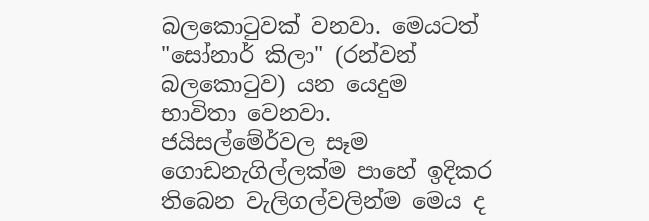බලකොටුවක් වනවා. මෙයටත් "සෝනාර් කිලා" (රන්වන් බලකොටුව) යන යෙදුම භාවිතා වෙනවා. ජයිසල්මේර්වල සෑම ගොඩනැගිල්ලක්ම පාහේ ඉදිකර තිබෙන වැලිගල්වලින්ම මෙය ද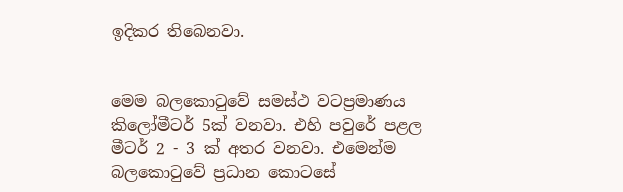ඉදිකර තිබෙනවා.


මෙම බලකොටුවේ සමස්ථ වටප්‍රමාණය කිලෝමීටර් 5ක් වනවා. එහි පවුරේ පළල මීටර් 2 - 3 ක් අතර වනවා. එමෙන්ම බලකොටුවේ ප්‍රධාන කොටසේ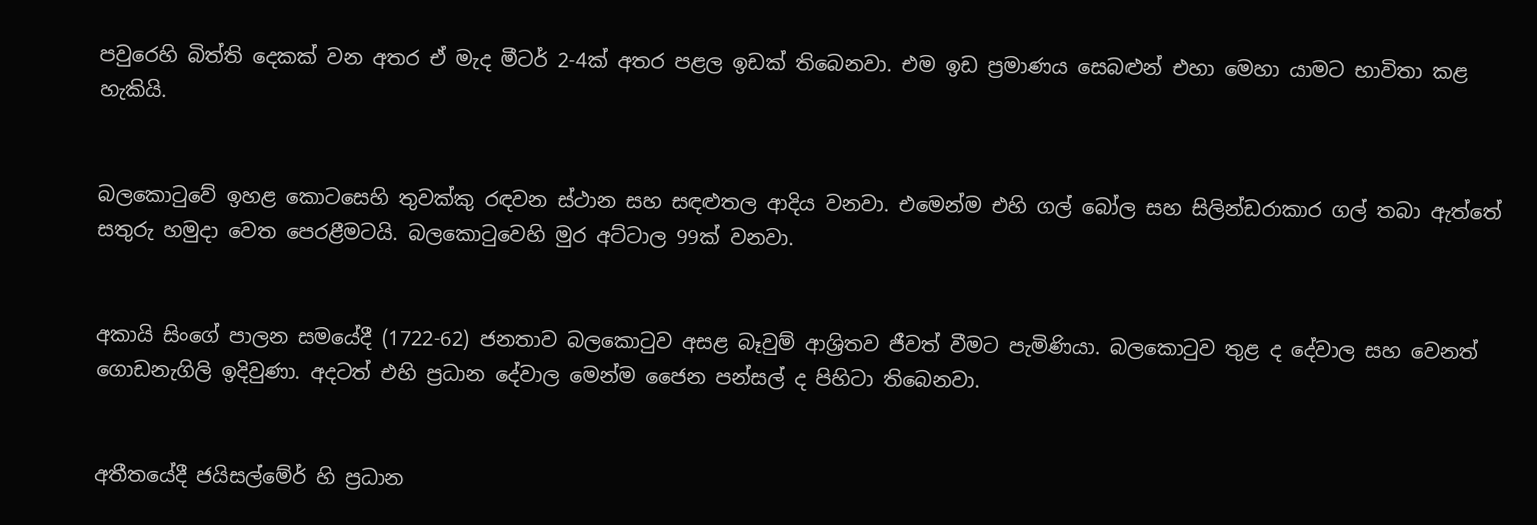පවුරෙහි බිත්ති දෙකක් වන අතර ඒ මැද මීටර් 2-4ක් අතර පළල ඉඩක් තිබෙනවා. එම ඉඩ ප්‍රමාණය සෙබළුන් එහා මෙහා යාමට භාවිතා කළ හැකියි.


බලකොටුවේ ඉහළ කොටසෙහි තුවක්කු රඳවන ස්ථාන සහ සඳළුතල ආදිය වනවා. එමෙන්ම එහි ගල් බෝල සහ සිලින්ඩරාකාර ගල් තබා ඇත්තේ සතුරු හමුදා වෙත පෙරළීමටයි. බලකොටුවෙහි මුර අට්ටාල 99ක් වනවා.


අකායි සිංගේ පාලන සමයේදී (1722-62) ජනතාව බලකොටුව අසළ බෑවුම් ආශ්‍රිතව ජීවත් වීමට පැමිණියා. බලකොටුව තුළ ද දේවාල සහ වෙනත් ගොඩනැගිලි ඉදිවුණා. අදටත් එහි ප්‍රධාන දේවාල මෙන්ම ජෛන පන්සල් ද පිහිටා තිබෙනවා.


අතීතයේදී ජයිසල්මේර් හි ප්‍රධාන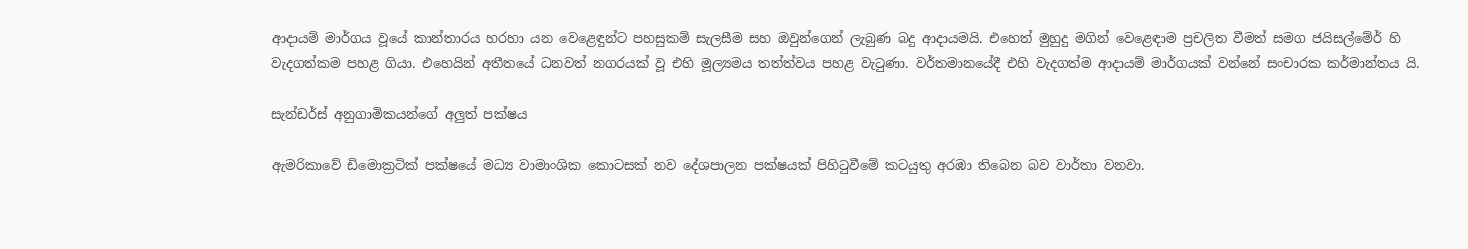ආදායම් මාර්ගය වූයේ කාන්තාරය හරහා යන වෙළෙඳුන්ට පහසුකම් සැලසීම සහ ඔවුන්ගෙන් ලැබුණ බදු ආදායමයි. එහෙත් මුහුදු මගින් වෙළෙඳාම ප්‍රචලිත වීමත් සමග ජයිසල්මේර් හි වැදගත්කම පහළ ගියා. එහෙයින් අතීතයේ ධනවත් නගරයක් වූ එහි මූල්‍යමය තත්ත්වය පහළ වැටුණා. වර්තමානයේදී එහි වැදගත්ම ආදායම් මාර්ගයක් වන්නේ සංචාරක කර්මාන්තය යි.

සැන්ඩර්ස් අනුගාමිකයන්ගේ අලුත් පක්ෂය

ඇමරිකාවේ ඩිමොක්‍රටික් පක්ෂයේ මධ්‍ය වාමාංශික කොටසක් නව දේශපාලන පක්ෂයක් පිහිටුවීමේ කටයුතු අරඹා තිබෙන බව වාර්තා වනවා.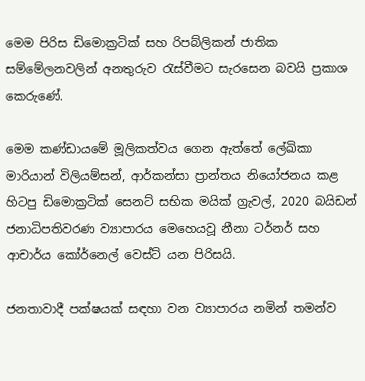මෙම පිරිස ඩිමොක්‍රටික් සහ රිපබ්ලිකන් ජාතික සම්මේලනවලින් අනතුරුව රැස්වීමට සැරසෙන බවයි ප්‍රකාශ කෙරුණේ.

මෙම කණ්ඩායමේ මූලිකත්වය ගෙන ඇත්තේ ලේඛිකා මාරියාන් විලියම්සන්, ආර්කන්සා ප්‍රාන්තය නියෝජනය කළ හිටපු ඩිමොක්‍රටික් සෙනට් සභික මයික් ග්‍රැවල්, 2020 බයිඩන් ජනාධිපතිවරණ ව්‍යාපාරය මෙහෙයවූ නීනා ටර්නර් සහ ආචාර්ය කෝර්නෙල් වෙස්ට් යන පිරිසයි.

ජනතාවාදී පක්ෂයක් සඳහා වන ව්‍යාපාරය නමින් තමන්ව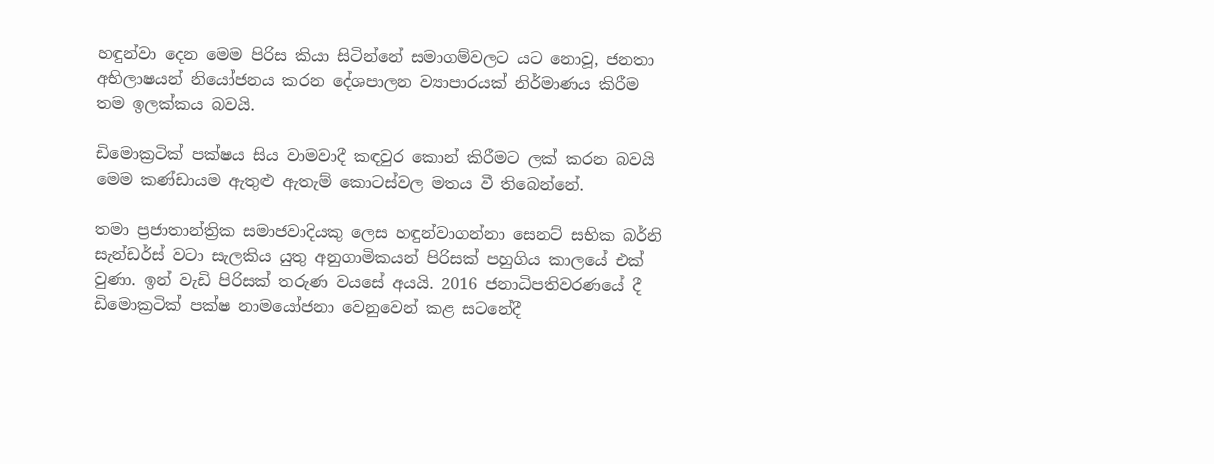හඳුන්වා දෙන මෙම පිරිස කියා සිටින්නේ සමාගම්වලට යට නොවූ, ජනතා අභිලාෂයන් නියෝජනය කරන දේශපාලන ව්‍යාපාරයක් නිර්මාණය කිරීම තම ඉලක්කය බවයි.

ඩිමොක්‍රටික් පක්ෂය සිය වාමවාදී කඳවුර කොන් කිරීමට ලක් කරන බවයි මෙම කණ්ඩායම ඇතුළු ඇතැම් කොටස්වල මතය වී තිබෙන්නේ.

තමා ප්‍රජාතාන්ත්‍රික සමාජවාදියකු ලෙස හඳුන්වාගන්නා සෙනට් සභික බර්නි සැන්ඩර්ස් වටා සැලකිය යුතු අනුගාමිකයන් පිරිසක් පහුගිය කාලයේ එක් වුණා. ඉන් වැඩි පිරිසක් තරුණ වයසේ අයයි. 2016 ජනාධිපතිවරණයේ දී ඩිමොක්‍රටික් පක්ෂ නාමයෝජනා වෙනුවෙන් කළ සටනේදී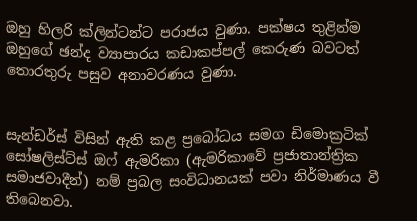ඔහු හිලරි ක්ලින්ටන්ට පරාජය වුණා. පක්ෂය තුළින්ම ඔහුගේ ඡන්ද ව්‍යාපාරය කඩාකප්පල් කෙරුණ බවටත් තොරතුරු පසුව අනාවරණය වුණා.


සැන්ඩර්ස් විසින් ඇති කළ ප්‍රබෝධය සමග ඩිමොක්‍රටික් සෝෂලිස්ට්ස් ඔෆ් ඇමරිකා (ඇමරිකාවේ ප්‍රජාතාන්ත්‍රික සමාජවාදීන්) නම් ප්‍රබල සංවිධානයක් පවා නිර්මාණය වී තිබෙනවා.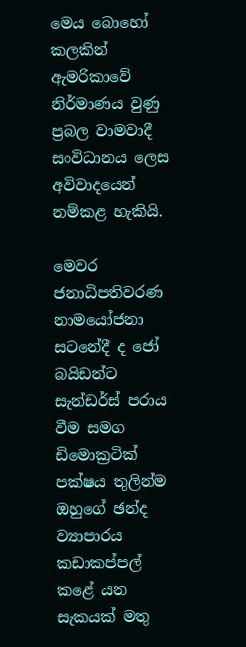මෙය බොහෝ කලකින් ඇමරිකාවේ නිර්මාණය වුණු ප්‍රබල වාමවාදී සංවිධානය ලෙස අවිවාදයෙන් නම්කළ හැකියි.

මෙවර ජනාධිපතිවරණ නාමයෝජනා සටනේදී ද ජෝ බයිඩන්ට සැන්ඩර්ස් පරාය වීම සමග ඩිමොක්‍රටික් පක්ෂය තුලින්ම ඔහුගේ ඡන්ද ව්‍යාපාරය කඩාකප්පල් කළේ යන සැකයක් මතු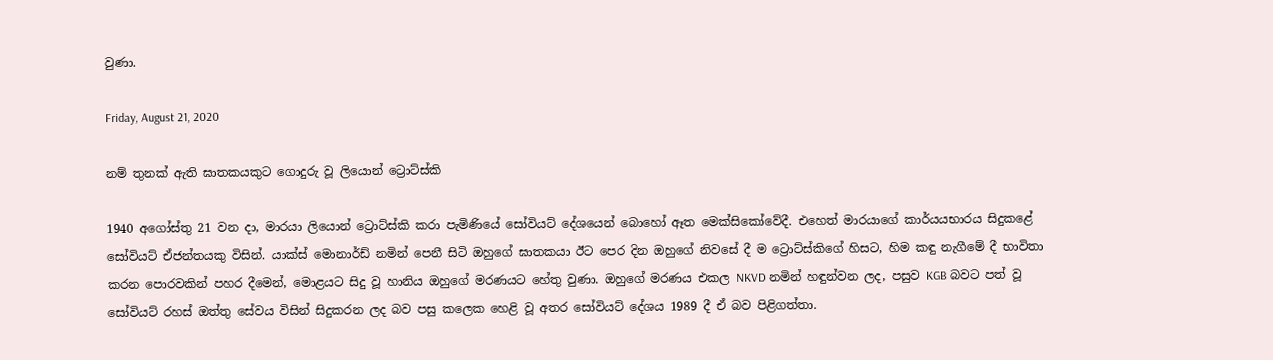වුණා.

Friday, August 21, 2020

නම් තුනක් ඇති ඝාතකයකුට ගොදුරු වූ ලියොන් ට්‍රොට්ස්කි

1940 අගෝස්තු 21 වන දා, මාරයා ලියොන් ට්‍රොට්ස්කි කරා පැමිණියේ සෝවියට් දේශයෙන් බොහෝ ඈත මෙක්සිකෝවේදී. එහෙත් මාරයාගේ කාර්යයභාරය සිදුකළේ සෝවියට් ඒජන්තයකු විසින්. යාක්ස් මොනාර්ඩ් නමින් පෙනී සිටි ඔහුගේ ඝාතකයා ඊට පෙර දින ඔහුගේ නිවසේ දී ම ට්‍රොට්ස්කිගේ හිසට, හිම කඳු නැගීමේ දී භාවිතා කරන පොරවකින් පහර දීමෙන්, මොළයට සිදු වූ හානිය ඔහුගේ මරණයට හේතු වුණා. ඔහුගේ මරණය එකල NKVD නමින් හඳුන්වන ලද, පසුව KGB බවට පත් වූ සෝවියට් රහස් ඔත්තු සේවය විසින් සිදුකරන ලද බව පසු කලෙක හෙළි වූ අතර සෝවියට් දේශය 1989 දී ඒ බව පිළිගත්තා.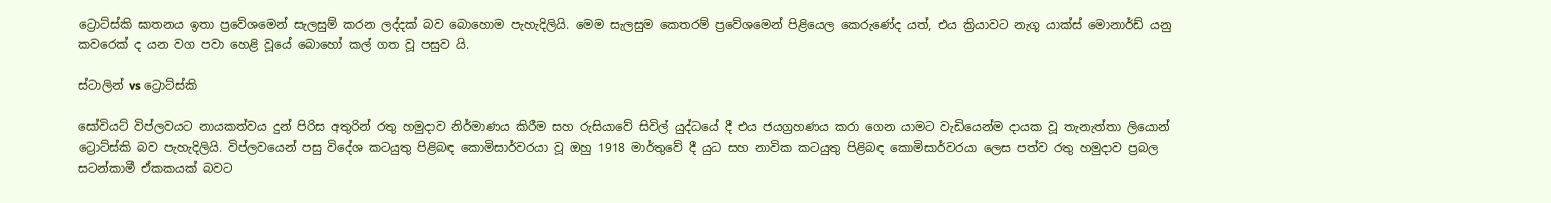ට්‍රොට්ස්කි ඝාතනය ඉතා ප්‍රවේශමෙන් සැලසුම් කරන ලද්දක් බව බොහොම පැහැදිලියි. මෙම සැලසුම කෙතරම් ප්‍රවේශමෙන් පිළියෙල කෙරුණේද යත්, එය ක්‍රියාවට නැගූ යාක්ස් මොනාර්ඩ් යනු කවරෙක් ද යන වග පවා හෙළි වූයේ බොහෝ කල් ගත වූ පසුව යි.

ස්ටාලින් vs ට්‍රොට්ස්කි

සෝවියට් විප්ලවයට නායකත්වය දුන් පිරිස අතුරින් රතු හමුදාව නිර්මාණය කිරීම සහ රුසියාවේ සිවිල් යුද්ධයේ දී එය ජයග්‍රහණය කරා ගෙන යාමට වැඩියෙන්ම දායක වූ තැනැත්තා ලියොන් ට්‍රොට්ස්කි බව පැහැදිලියි. විප්ලවයෙන් පසු විදේශ කටයුතු පිළිබඳ කොමිසාර්වරයා වූ ඔහු 1918 මාර්තුවේ දී යුධ සහ නාවික කටයුතු පිළිබඳ කොමිසාර්වරයා ලෙස පත්ව රතු හමුදාව ප්‍රබල සටන්කාමී ඒකකයක් බවට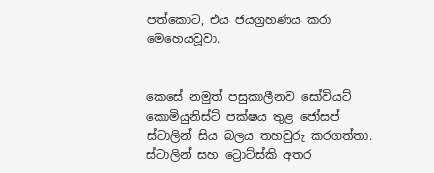පත්කොට, එය ජයග්‍රහණය කරා මෙහෙයවූවා.


කෙසේ නමුත් පසුකාලීනව සෝවියට් කොමියුනිස්ට් පක්ෂය තුළ ජෝසප් ස්ටාලින් සිය බලය තහවුරු කරගත්තා. ස්ටාලින් සහ ට්‍රොට්ස්කි අතර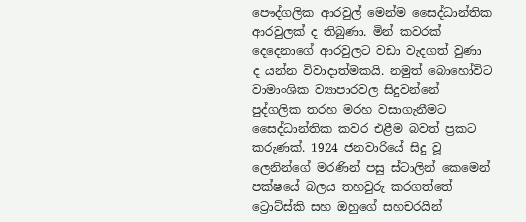පෞද්ගලික ආරවුල් මෙන්ම සෛද්ධාන්තික ආරවුලක් ද තිබුණා. මින් කවරක් දෙදෙනාගේ ආරවුලට වඩා වැදගත් වුණා ද යන්න විවාදාත්මකයි. නමුත් බොහෝවිට වාමාංශික ව්‍යාපාරවල සිදුවන්නේ පුද්ගලික තරහ මරහ වසාගැනීමට සෛද්ධාන්තික කවර එළීම බවත් ප්‍රකට කරුණක්. 1924 ජනවාරියේ සිදු වූ ලෙනින්ගේ මරණින් පසු ස්ටාලින් කෙමෙන් පක්ෂයේ බලය තහවුරු කරගත්තේ ට්‍රොට්ස්කි සහ ඔහුගේ සහචරයින්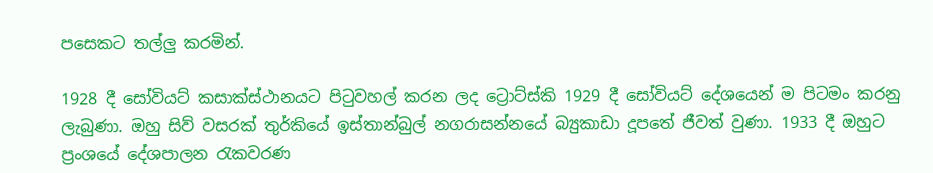පසෙකට තල්ලු කරමින්.

1928 දී සෝවියට් කසාක්ස්ථානයට පිටුවහල් කරන ලද ට්‍රොට්ස්කි 1929 දී සෝවියට් දේශයෙන් ම පිටමං කරනු ලැබුණා. ඔහු සිව් වසරක් තුර්කියේ ඉස්තාන්බුල් නගරාසන්නයේ බ්‍යුකාඩා දූපතේ ජීවත් වුණා. 1933 දී ඔහුට ප්‍රංශයේ දේශපාලන රැකවරණ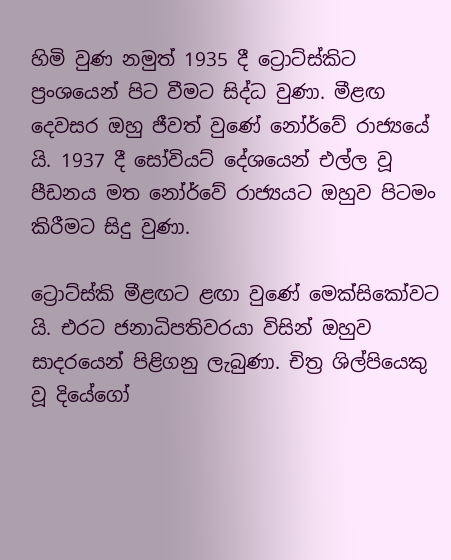හිමි වුණ නමුත් 1935 දී ට්‍රොට්ස්කිට ප්‍රංශයෙන් පිට වීමට සිද්ධ වුණා. මීළඟ දෙවසර ඔහු ජීවත් වුණේ නෝර්වේ රාජ්‍යයේ යි. 1937 දී සෝවියට් දේශයෙන් එල්ල වූ පීඩනය මත නෝර්වේ රාජ්‍යයට ඔහුව පිටමං කිරීමට සිදු වුණා.

ට්‍රොට්ස්කි මීළඟට ළඟා වුණේ මෙක්සිකෝවට යි. එරට ජනාධිපතිවරයා විසින් ඔහුව සාදරයෙන් පිළිගනු ලැබුණා. චිත්‍ර ශිල්පිය‍ෙකු වූ දියේගෝ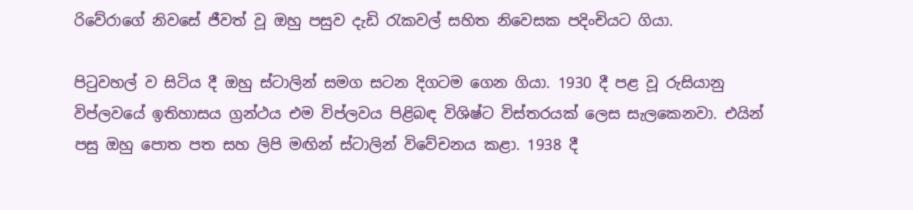රිවේරාගේ නිවසේ ජීවත් වූ ඔහු පසුව දැඩි රැකවල් සහිත නිවෙසක පදිංචියට ගියා.

පිටුවහල් ව සිටිය දී ඔහු ස්ටාලින් සමග සටන දිගටම ගෙන ගියා. 1930 දී පළ වූ රුසියානු විප්ලවයේ ඉතිහාසය ග්‍රන්ථය එම විප්ලවය පිළිබඳ විශිෂ්ට විස්තරයක් ලෙස සැලකෙනවා. එයින් පසු ඔහු පොත පත සහ ලිපි මඟින් ස්ටාලින් විවේචනය කළා. 1938 දී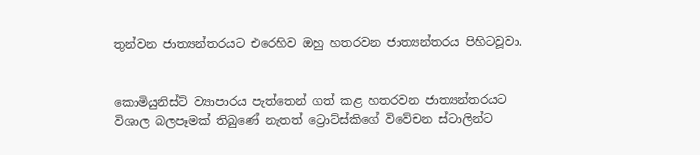තුන්වන ජාත්‍යන්තරයට එරෙහිව ඔහු හතරවන ජාත්‍යන්තරය පිහිටවූවා.


කොමියුනිස්ට් ව්‍යාපාරය පැත්තෙන් ගත් කළ හතරවන ජාත්‍යන්තරයට විශාල බලපෑමක් තිබුණේ නැතත් ට්‍රොට්ස්කිගේ විවේචන ස්ටාලින්ට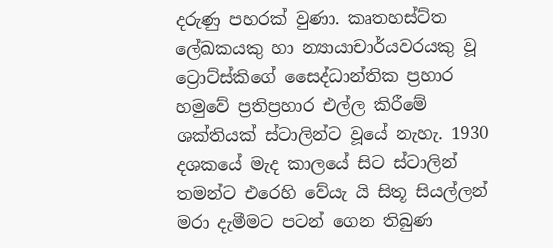දරුණු පහරක් වුණා. කෘතහස්ට්ත ලේඛකයකු හා න්‍යායාචාර්යවරයකු වූ ට්‍රොට්ස්කිගේ සෛද්ධාන්තික ප්‍රහාර හමුවේ ප්‍රතිප්‍රහාර එල්ල කිරීමේ ශක්තියක් ස්ටාලින්ට වූයේ නැහැ. 1930 දශකයේ මැද කාලයේ සිට ස්ටාලින් තමන්ට එරෙහි වේයැ යි සිතූ සියල්ලන් මරා දැමීමට පටන් ගෙන තිබුණ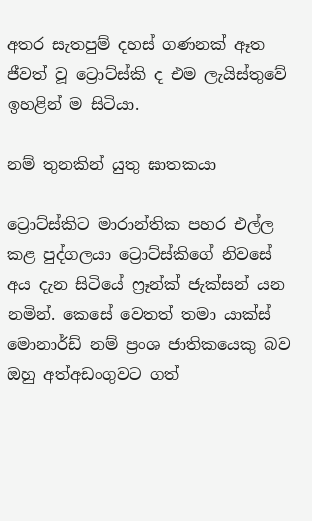අතර සැතපුම් දහස් ගණනක් ඈත ජීවත් වූ ට්‍රොට්ස්කි ද එම ලැයිස්තුවේ ඉහළින් ම සිටියා.

නම් තුනකින් යුතු ඝාතකයා

ට්‍රොට්ස්කිට මාරාන්තික පහර එල්ල කළ පුද්ගලයා ට්‍රොට්ස්කිගේ නිවසේ අය දැන සිටියේ ෆ්‍රෑන්ක් ජැක්සන් යන නමින්. කෙසේ වෙතත් තමා යාක්ස් මොනාර්ඩ් නම් ප්‍රංශ ජාතිකය‍ෙකු බව ඔහු අත්අඩංගුවට ගත්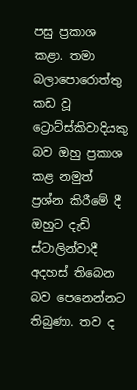පසු ප්‍රකාශ කළා. තමා බලාපොරොත්තු කඩ වූ ට්‍රොට්ස්කිවාදියකු බව ඔහු ප්‍රකාශ කළ නමුත් ප්‍රශ්න කිරීමේ දී ඔහුට දැඩි ස්ටාලින්වාදී අදහස් තිබෙන බව පෙනෙන්නට තිබුණා. තව ද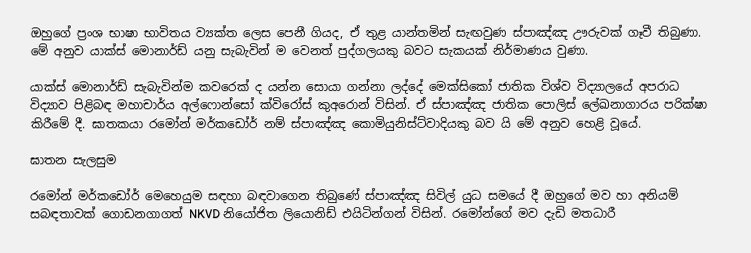ඔහුගේ ප්‍රංශ භාෂා භාවිතය ව්‍යක්ත ලෙස පෙනී ගියද, ඒ තුළ යාන්තමින් සැඟවුණ ස්පාඤ්ඤ ඌරුවක් ගෑවී තිබුණා. මේ අනුව යාක්ස් මොනාර්ඩ් යනු සැබැවින් ම වෙනත් පුද්ගලයකු බවට සැකයක් නිර්මාණය වුණා.

යාක්ස් මොනාර්ඩ් සැබැවින්ම කවරෙක් ද යන්න සොයා ගන්නා ලද්දේ මෙක්සිකෝ ජාතික විශ්ව විද්‍යාලයේ අපරාධ විද්‍යාව පිළිබඳ මහාචාර්ය අල්ෆොන්සෝ ක්විරෝස් කුඅරොන් විසින්. ඒ ස්පාඤ්ඤ ජාතික පොලිස් ලේඛනාගාරය පරික්ෂා කිරීමේ දී. ඝාතකයා රමෝන් මර්කඩෝර් නම් ස්පාඤ්ඤ කොමියුනිස්ට්වාදියකු බව යි මේ අනුව හෙළි වූයේ.

ඝාතන සැලසුම

රමෝන් මර්කඩෝර් මෙහෙයුම සඳහා බඳවාගෙන තිබුණේ ස්පාඤ්ඤ සිවිල් යුධ සමයේ දී ඔහුගේ මව හා අනියම් සබඳතාවක් ගොඩනගාගත් NKVD නියෝජිත ලියොනිඩ් එයිටින්ගන් විසින්. රමෝන්ගේ මව දැඩි මතධාරී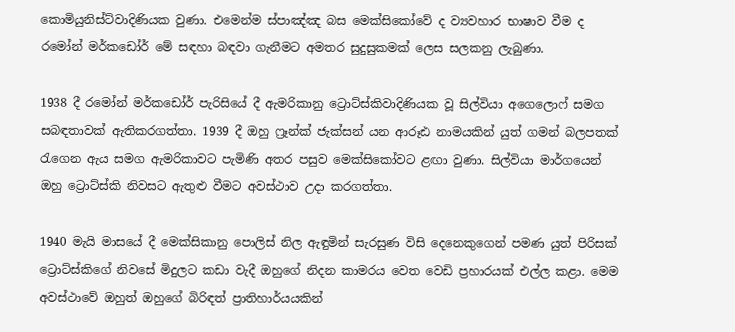කොමියුනිස්ට්වාදිණියක වුණා. එමෙන්ම ස්පාඤ්ඤ බස මෙක්සිකෝවේ ද ව්‍යවහාර භාෂාව වීම ද රමෝන් මර්කඩෝර් මේ සඳහා බඳවා ගැනීමට අමතර සුදුසුකමක් ලෙස සලකනු ලැබුණා.

1938 දී රමෝන් මර්කඩෝර් පැරිසියේ දී ඇමරිකානු ට්‍රොට්ස්කිවාදිණියක වූ සිල්වියා අගෙලොෆ් සමග සබඳතාවක් ඇතිකරගත්තා. 1939 දී ඔහු ෆ්‍රෑන්ක් ජැක්සන් යන ආරූඪ නාමයකින් යුත් ගමන් බලපතක් රැගෙන ඇය සමග ඇමරිකාවට පැමිණි අතර පසුව මෙක්සිකෝවට ළඟා වුණා. සිල්වියා මාර්ගයෙන් ඔහු ට්‍රොට්ස්කි නිවසට ඇතුළු වීමට අවස්ථාව උදා කරගත්තා.

1940 මැයි මාසයේ දී මෙක්සිකානු පොලිස් නිල ඇඳුමින් සැරසුණ විසි දෙනෙකුගෙන් පමණ යුත් පිරිසක් ට්‍රොට්ස්කිගේ නිවසේ මිදුලට කඩා වැදී ඔහුගේ නිදන කාමරය වෙත වෙඩි ප්‍රහාරයක් එල්ල කළා. මෙම අවස්ථාවේ ඔහුත් ඔහුගේ බිරිඳත් ප්‍රාතිහාර්යයකින්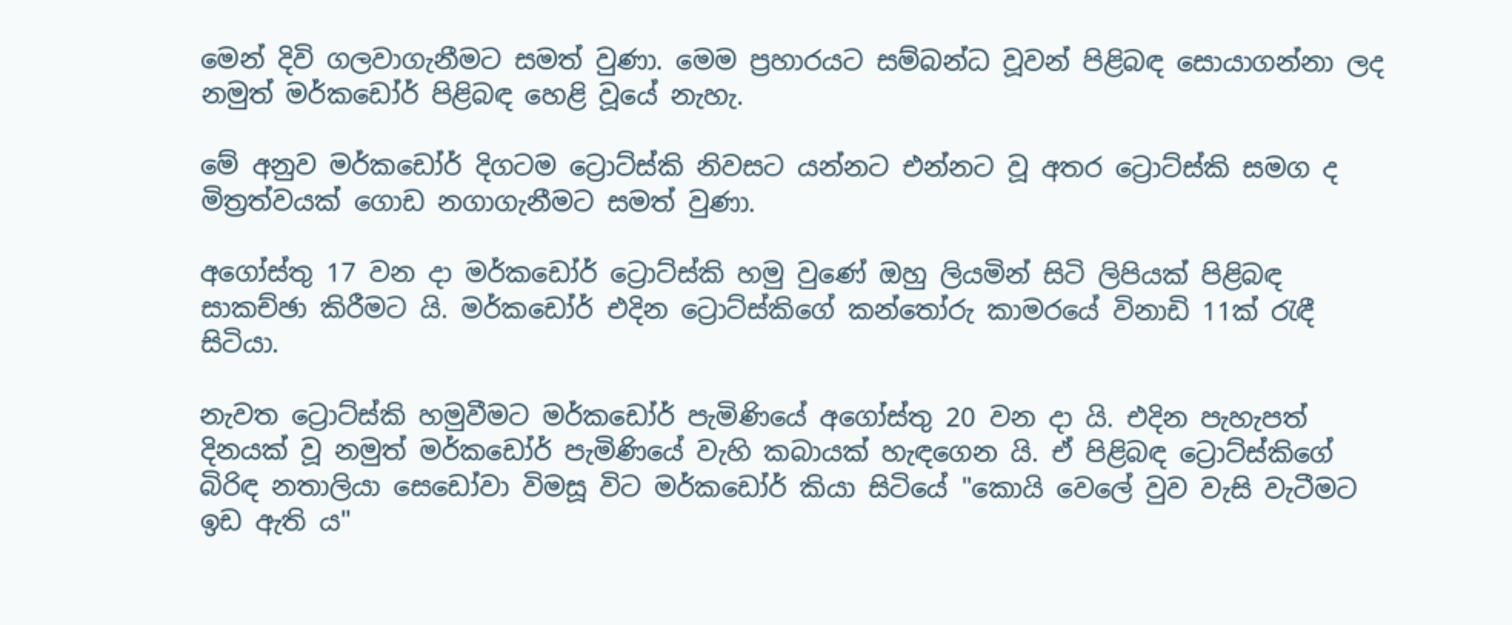මෙන් දිවි ගලවාගැනීමට සමත් වුණා. මෙම ප්‍රහාරයට සම්බන්ධ වූවන් පිළිබඳ සොයාගන්නා ලද නමුත් මර්කඩෝර් පිළිබඳ හෙළි වූයේ නැහැ.

මේ අනුව මර්කඩෝර් දිගටම ට්‍රොට්ස්කි නිවසට යන්නට එන්නට වූ අතර ට්‍රොට්ස්කි සමග ද මිත්‍රත්වයක් ගොඩ නගාගැනීමට සමත් වුණා.

අගෝස්තු 17 වන දා මර්කඩෝර් ට්‍රොට්ස්කි හමු වුණේ ඔහු ලියමින් සිටි ලිපියක් පිළිබඳ සාකච්ඡා කිරීමට යි. මර්කඩෝර් එදින ට්‍රොට්ස්කිගේ කන්තෝරු කාමරයේ විනාඩි 11ක් රැඳී සිටියා.

නැවත ට්‍රොට්ස්කි හමුවීමට මර්කඩෝර් පැමිණියේ අගෝස්තු 20 වන දා යි. එදින පැහැපත් දිනයක් වූ නමුත් මර්කඩෝර් පැමිණියේ වැහි කබායක් හැඳගෙන යි. ඒ පිළිබඳ ට්‍රොට්ස්කිගේ බිරිඳ නතාලියා සෙඩෝවා විමසූ විට මර්කඩෝර් කියා සිටියේ "කොයි වෙලේ වුව වැසි වැටීමට ඉඩ ඇති ය"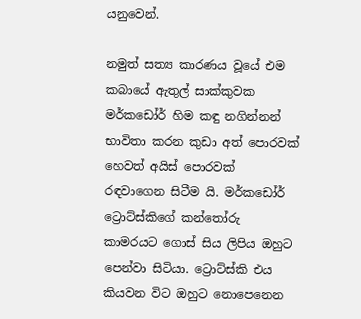යනුවෙන්.

නමුත් සත්‍ය කාරණය වූයේ එම කබායේ ඇතුල් සාක්කුවක මර්කඩෝර් හිම කඳු නගින්නන් භාවිතා කරන කුඩා අත් පොරවක් හෙවත් අයිස් පොරවක් රඳවාගෙන සිටීම යි. මර්කඩෝර් ට්‍රොට්ස්කිගේ කන්තෝරු කාමරයට ගොස් සිය ලිපිය ඔහුට පෙන්වා සිටියා. ට්‍රොට්ස්කි එය කියවන විට ඔහුට නොපෙනෙන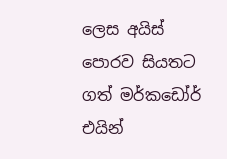ලෙස අයිස් පොරව සියතට ගත් මර්කඩෝර් එයින්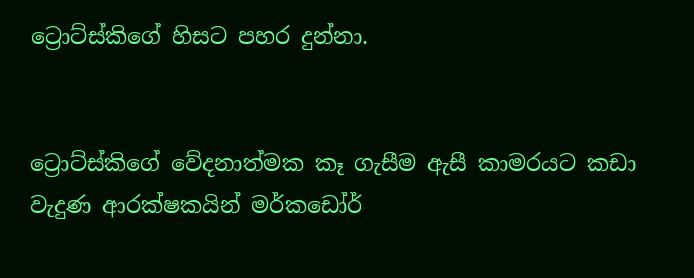ට්‍රොට්ස්කිගේ හිසට පහර දුන්නා.


ට්‍රොට්ස්කිගේ වේදනාත්මක කෑ ගැසීම ඇසී කාමරයට කඩා වැදුණ ආරක්ෂකයින් මර්කඩෝර්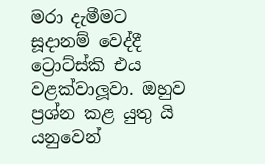මරා දැමීමට සූදානම් වෙද්දී ට්‍රොට්ස්කි එය වළක්වාලූවා. ඔහුව ප්‍රශ්න කළ යුතු යි යනුවෙන්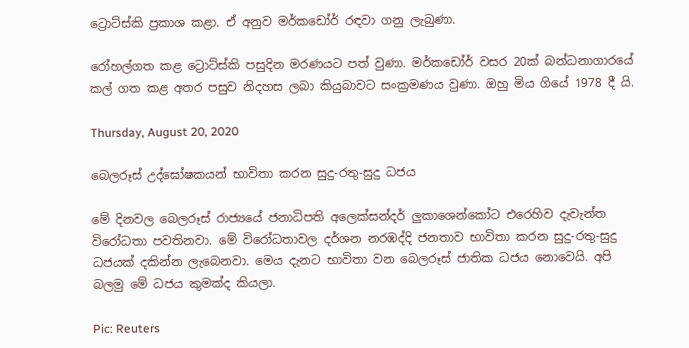ට්‍රොට්ස්කි ප්‍රකාශ කළා. ඒ අනුව මර්කඩෝර් රඳවා ගනු ලැබුණා.

රෝහල්ගත කළ ට්‍රොට්ස්කි පසුදින මරණයට පත් වුණා. මර්කඩෝර් වසර 20ක් බන්ධනාගාරයේ කල් ගත කළ අතර පසුව නිදහස ලබා කියුබාවට සංක්‍රමණය වුණා. ඔහු මිය ගියේ 1978 දී යි.

Thursday, August 20, 2020

බෙලරූස් උද්ඝෝෂකයන් භාවිතා කරන සුදු-රතු-සුදු ධජය

මේ දිනවල බෙලරූස් රාජ්‍යයේ ජනාධිපති අලෙක්සන්දර් ලුකාශෙන්කෝට එරෙහිව දැවැන්ත විරෝධතා පවතිනවා. මේ විරෝධතාවල දර්ශන නරඹද්දි ජනතාව භාවිතා කරන සුදු-රතු-සුදු ධජයක් දකින්න ලැබෙනවා. මෙය දැනට භාවිතා වන බෙලරූස් ජාතික ධජය නොවෙයි. අපි බලමු මේ ධජය කුමක්ද කියලා.

Pic: Reuters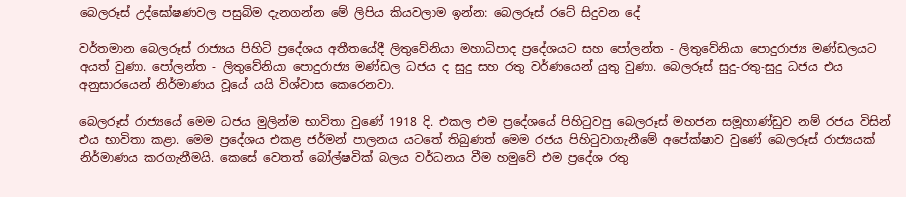බෙලරූස් උද්ඝෝෂණවල පසුබිම දැනගන්න මේ ලිපිය කියවලාම ඉන්න: බෙලරූස් රටේ සිදුවන දේ

වර්තමාන බෙලරූස් රාජ්‍යය පිහිටි ප්‍රදේශය අතීතයේදී ලිතුවේනියා මහාධිපාද ප්‍රදේශයට සහ පෝලන්ත - ලිතුවේනියා පොදුරාජ්‍ය මණ්ඩලයට අයත් වුණා. පෝලන්ත - ලිතුවේනියා පොදුරාජ්‍ය මණ්ඩල ධජය ද සුදු සහ රතු වර්ණයෙන් යුතු වුණා. බෙලරූස් සුදු-රතු-සුදු ධජය එය අනුසාරයෙන් නිර්මාණය වූයේ යයි විශ්වාස කෙරෙනවා.

බෙලරූස් රාජ්‍යයේ මෙම ධජය මුලින්ම භාවිතා වුණේ 1918 දි. එකල එම ප්‍රදේශයේ පිහිටුවපු බෙලරූස් මහජන සමූහාණ්ඩුව නම් රජය විසින් එය භාවිතා කළා. මෙම ප්‍රදේශය එකළ ජර්මන් පාලනය යටතේ තිබුණත් මෙම රජය පිහිටුවාගැනීමේ අපේක්ෂාව වුණේ බෙලරූස් රාජ්‍යයක් නිර්මාණය කරගැනීමයි. කෙසේ වෙතත් බෝල්ෂවික් බලය වර්ධනය වීම හමුවේ එම ප්‍රදේශ රතු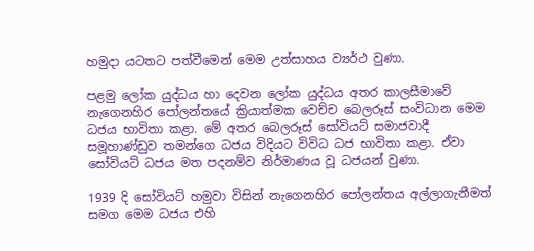හමුදා යටතට පත්වීමෙන් මෙම උත්සාහය ව්‍යර්ථ වුණා.

පළමු ලෝක යුද්ධය හා දෙවන ලෝක යුද්ධය අතර කාලසීමාවේ නැගෙනහිර පෝලන්තයේ ක්‍රියාත්මක වෙච්ච බෙලරූස් සංවිධාන මෙම ධජය භාවිතා කළා. මේ අතර බෙලරූස් සෝවියට් සමාජවාදී සමූහාණ්ඩුව තමන්ගෙ ධජය විදියට විවිධ ධජ භාවිතා කළා. ඒවා සෝවියට් ධජය මත පදනම්ව නිර්මාණය වූ ධජයන් වුණා.

1939 දි සෝවියට් හමුවා විසින් නැගෙනහිර පෝලන්තය අල්ලාගැනීමත් සමග මෙම ධජය එහි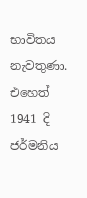භාවිතය නැවතුණා. එහෙත් 1941 දි ජර්මනිය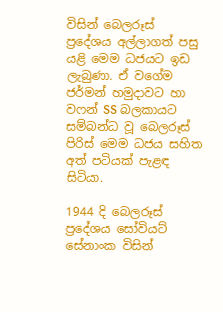විසින් බෙලරූස් ප්‍රදේශය අල්ලාගත් පසු යළි මෙම ධජයට ඉඩ ලැබුණා. ඒ වගේම ජර්මන් හමුදාවට හා වෆන් SS බලකායට සම්බන්ධ වූ බෙලරූස් පිරිස් මෙම ධජය සහිත අත් පටියක් පැළඳ සිටියා.

1944 දි බෙලරූස් ප්‍රදේශය සෝවියට් සේනාංක විසින්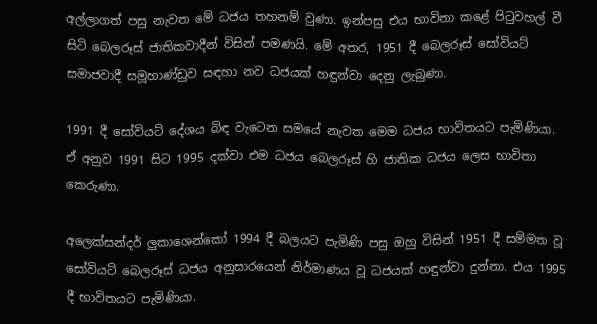අල්ලාගත් පසු නැවත මේ ධජය තහනම් වුණා. ඉන්පසු එය භාවිතා කළේ පිටුවහල් වී සිටි බෙලරූස් ජාතිකවාදීන් විසින් පමණයි. මේ අතර, 1951 දී බෙලරූස් සෝවියට් සමාජවාදී සමූහාණ්ඩුව සඳහා නව ධජයක් හඳුන්වා දෙනු ලැබුණා.

1991 දී සෝවියට් දේශය බිඳ වැටෙන සමයේ නැවත මෙම ධජය භාවිතයට පැමිණියා. ඒ අනුව 1991 සිට 1995 දක්වා එම ධජය බෙලරූස් හි ජාතික ධජය ලෙස භාවිතා කෙරුණා.

අලෙක්සන්දර් ලුකාශෙන්කෝ 1994 දී බලයට පැමිණි පසු ඔහු විසින් 1951 දී සම්මත වූ සෝවියට් බෙලරූස් ධජය අනුසාරයෙන් නිර්මාණය වූ ධජයක් හඳුන්වා දුන්නා. එය 1995 දී භාවිතයට පැමිණියා.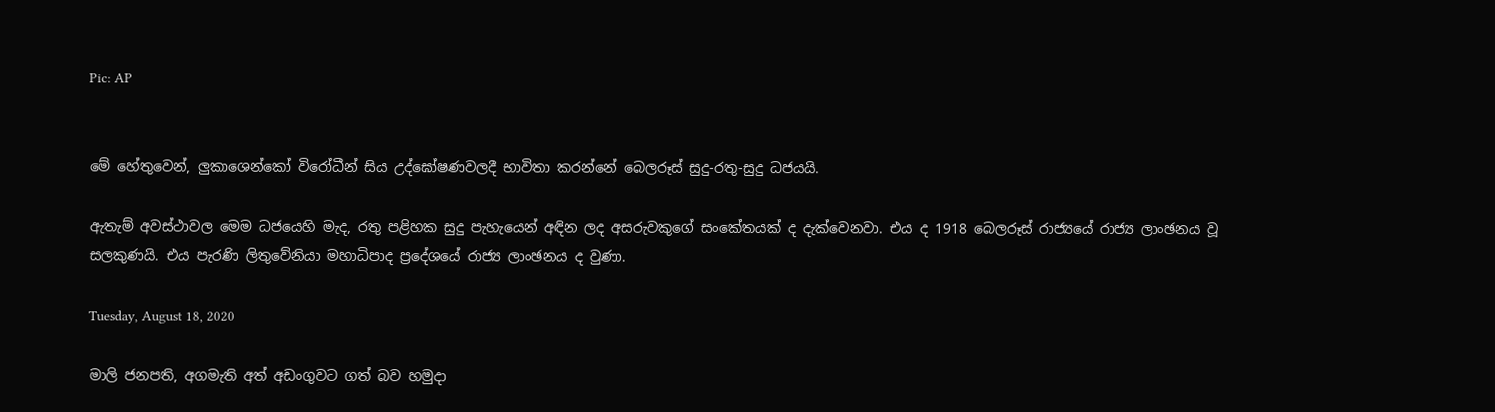Pic: AP


මේ හේතුවෙන්, ලුකාශෙන්කෝ විරෝධීන් සිය උද්ඝෝෂණවලදී භාවිතා කරන්නේ බෙලරූස් සුදු-රතු-සුදු ධජයයි.

ඇතැම් අවස්ථාවල මෙම ධජයෙහි මැද, රතු පළිහක සුදු පැහැයෙන් අඳින ලද අසරුවකුගේ සංකේතයක් ද දැක්වෙනවා. එය ද 1918 බෙලරූස් රාජ්‍යයේ රාජ්‍ය ලාංඡනය වූ සලකුණයි. එය පැරණි ලිතුවේනියා මහාධිපාද ප්‍රදේශයේ රාජ්‍ය ලාංඡනය ද වුණා.

Tuesday, August 18, 2020

මාලි ජනපති, අගමැති අත් අඩංගුවට ගත් බව හමුදා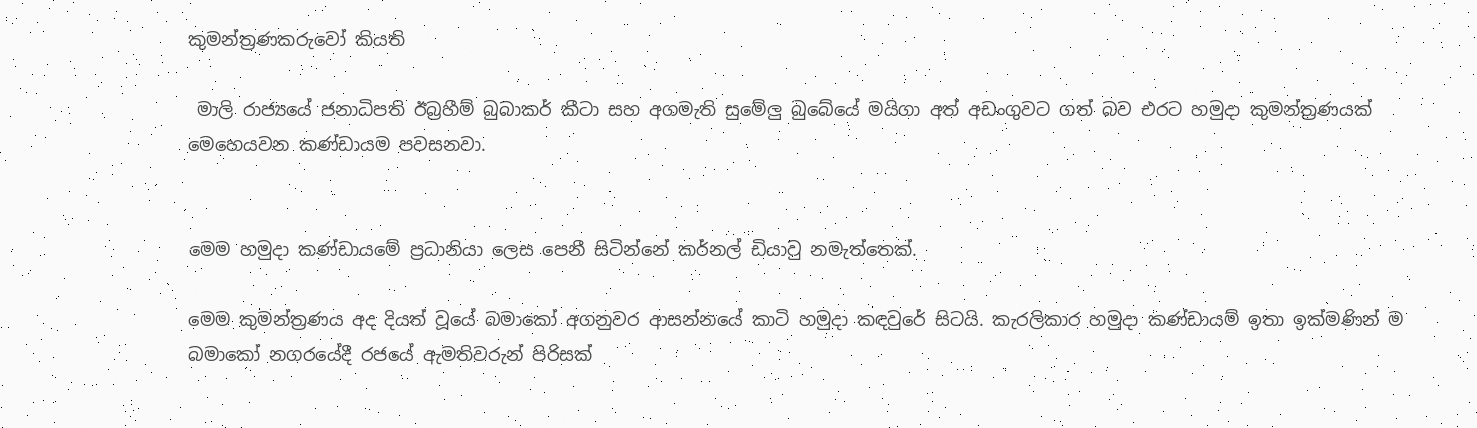කුමන්ත්‍රණකරුවෝ කියති

 මාලි රාජ්‍යයේ ජනාධිපති ඊබ්‍රහීම් බුබාකර් කීටා සහ අගමැති සුමේලු බුබේයේ මයිගා අත් අඩංගුවට ගත් බව එරට හමුදා කුමන්ත්‍රණයක් මෙහෙයවන කණ්ඩායම පවසනවා.


මෙම හමුදා කණ්ඩායමේ ප්‍රධානියා ලෙස පෙනී සිටින්නේ කර්නල් ඩියාවු නමැත්තෙක්.

මෙම කුමන්ත්‍රණය අද දියත් වූයේ බමාකෝ අගනුවර ආසන්නයේ කාටි හමුදා කඳවුරේ සිටයි. කැරලිකාර හමුදා කණ්ඩායම් ඉතා ඉක්මණින් ම බමාකෝ නගරයේදී රජයේ ඇමතිවරුන් පිරිසක්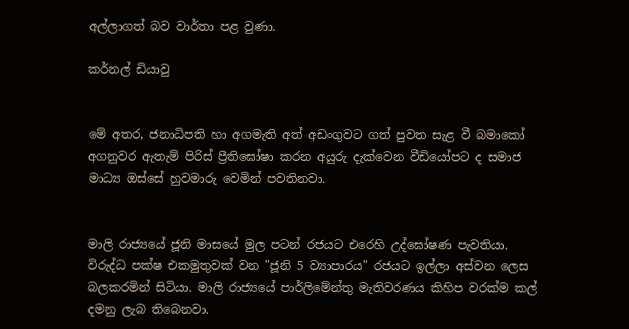අල්ලාගත් බව වාර්තා පළ වුණා.

කර්නල් ඩියාවු


මේ අතර, ජනාධිපති හා අගමැති අත් අඩංගුවට ගත් පුවත සැළ වී බමාකෝ අගනුවර ඇතැම් පිරිස් ප්‍රීතිඝෝෂා කරන අයුරු දැක්වෙන වීඩියෝපට ද සමාජ මාධ්‍ය ඔස්සේ හුවමාරු වෙමින් පවතිනවා.


මාලි රාජ්‍යයේ ජූනි මාසයේ මුල පටන් රජයට එරෙහි උද්ඝෝෂණ පැවතියා. විරුද්ධ පක්ෂ එකමුතුවක් වන "ජූනි 5 ව්‍යාපාරය" රජයට ඉල්ලා අස්වන ලෙස බලකරමින් සිටියා. මාලි රාජ්‍යයේ පාර්ලිමේන්තු මැතිවරණය කිහිප වරක්ම කල් දමනු ලැබ තිබෙනවා.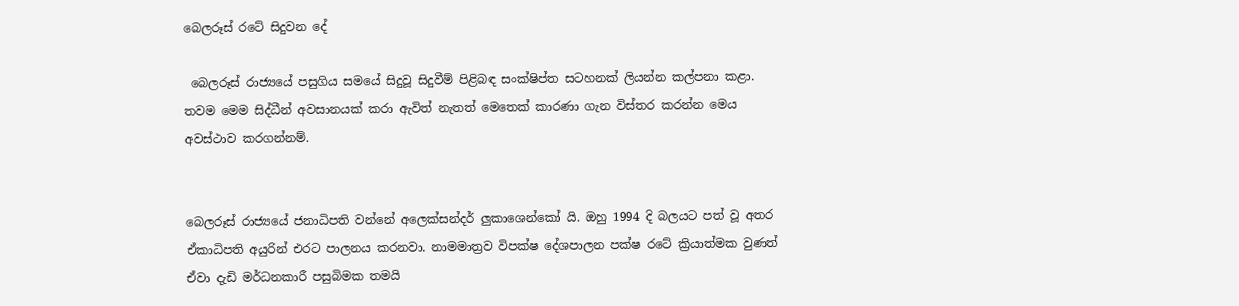බෙලරූස් රටේ සිදුවන දේ

 බෙලරූස් රාජ්‍යයේ පසුගිය සමයේ සිදුවූ සිදුවීම් පිළිබඳ සංක්ෂිප්ත සටහනක් ලියන්න කල්පනා කළා. තවම මෙම සිද්ධීන් අවසානයක් කරා ඇවිත් නැතත් මෙතෙක් කාරණා ගැන විස්තර කරන්න මෙය අවස්ථාව කරගන්නම්.


බෙලරූස් රාජ්‍යයේ ජනාධිපති වන්නේ අලෙක්සන්දර් ලුකාශෙන්කෝ යි. ඔහු 1994 දි බලයට පත් වූ අතර ඒකාධිපති අයුරින් එරට පාලනය කරනවා. නාමමාත්‍රව විපක්ෂ දේශපාලන පක්ෂ රටේ ක්‍රියාත්මක වුණත් ඒවා දැඩි මර්ධනකාරී පසුබිමක තමයි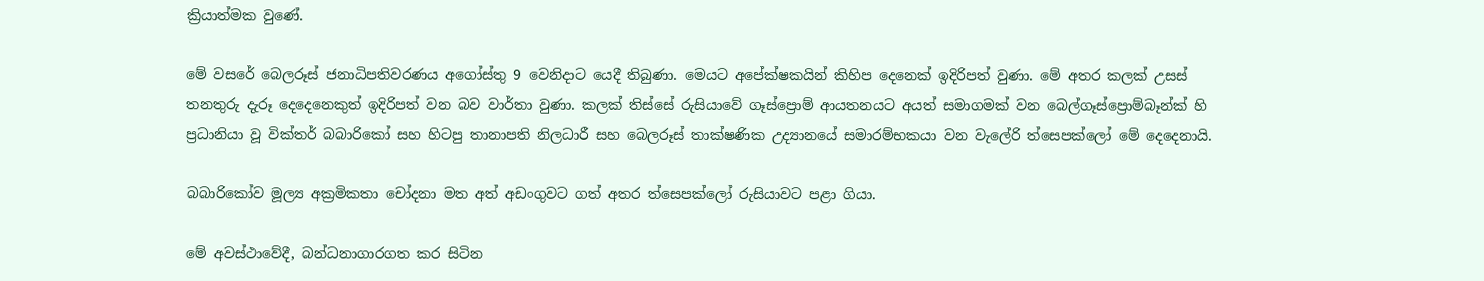ක්‍රියාත්මක වුණේ.

මේ වසරේ බෙලරූස් ජනාධිපතිවරණය අගෝස්තු 9 වෙනිදාට යෙදී තිබුණා. මෙයට අපේක්ෂකයින් කිහිප දෙනෙක් ඉදිරිපත් වුණා. මේ අතර කලක් උසස් තනතුරු දැරූ දෙදෙනෙකුත් ඉදිරිපත් වන බව වාර්තා වුණා. කලක් තිස්සේ රුසියාවේ ගෑස්ප්‍රොම් ආයතනයට අයත් සමාගමක් වන බෙල්ගෑස්ප්‍රොම්බෑන්ක් හි ප්‍රධානියා වූ වික්තර් බබාරිකෝ සහ හිටපු තානාපති නිලධාරී සහ බෙලරූස් තාක්ෂණික උද්‍යානයේ සමාරම්භකයා වන වැලේරි ත්සෙපක්ලෝ මේ දෙදෙනායි.

බබාරිකෝව මූල්‍ය අක්‍රමිකතා චෝදනා මත අත් අඩංගුවට ගත් අතර ත්සෙපක්ලෝ රුසියාවට පළා ගියා.

මේ අවස්ථාවේදී, බන්ධනාගාරගත කර සිටින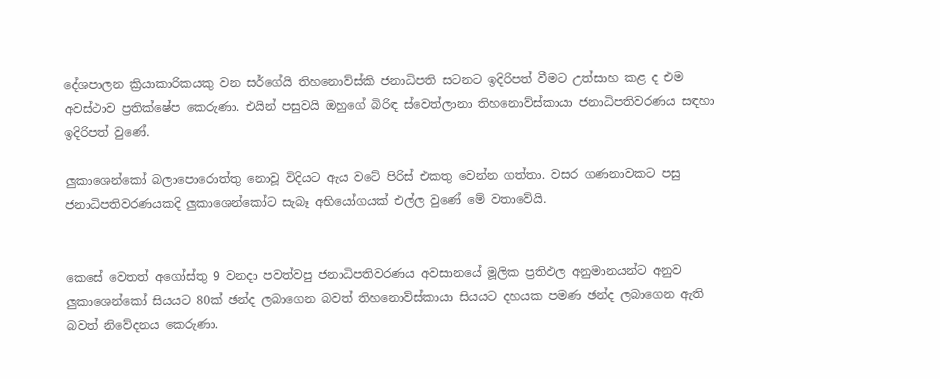දේශපාලන ක්‍රියාකාරිකයකු වන සර්ගේයි තිහනොව්ස්කි ජනාධිපති සටනට ඉදිරිපත් වීමට උත්සාහ කළ ද එම අවස්ථාව ප්‍රතික්ෂේප කෙරුණා. එයින් පසුවයි ඔහුගේ බිරිඳ ස්වෙත්ලානා තිහනොව්ස්කායා ජනාධිපතිවරණය සඳහා ඉදිරිපත් වුණේ.

ලුකාශෙන්කෝ බලාපොරොත්තු නොවූ විදියට ඇය වටේ පිරිස් එකතු වෙන්න ගත්තා. වසර ගණනාවකට පසු ජනාධිපතිවරණයකදි ලුකාශෙන්කෝට සැබෑ අභියෝගයක් එල්ල වුණේ මේ වතාවේයි.


කෙසේ වෙතත් අගෝස්තු 9 වනදා පවත්වපු ජනාධිපතිවරණය අවසානයේ මූලික ප්‍රතිඵල අනුමානයන්ට අනුව ලුකාශෙන්කෝ සියයට 80ක් ඡන්ද ලබාගෙන බවත් තිහනොව්ස්කායා සියයට දහයක පමණ ඡන්ද ලබාගෙන ඇති බවත් නිවේදනය කෙරුණා.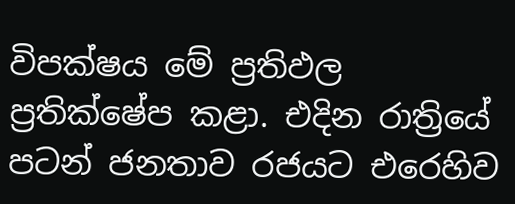විපක්ෂය මේ ප්‍රතිඵල ප්‍රතික්ෂේප කළා. එදින රාත්‍රියේ පටන් ජනතාව රජයට එරෙහිව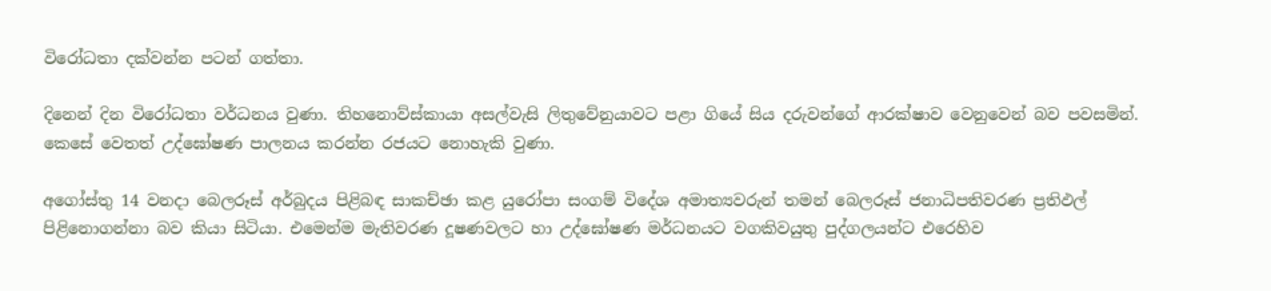විරෝධතා දක්වන්න පටන් ගත්තා.

දිනෙන් දින විරෝධතා වර්ධනය වුණා. තිහනොව්ස්කායා අසල්වැසි ලිතුවේනුයාවට පළා ගියේ සිය දරුවන්ගේ ආරක්ෂාව වෙනුවෙන් බව පවසමින්. කෙසේ වෙතත් උද්ඝෝෂණ පාලනය කරන්න රජයට නොහැකි වුණා.

අගෝස්තු 14 වනදා බෙලරූස් අර්බුදය පිළිබඳ සාකච්ඡා කළ යුරෝපා සංගම් විදේශ අමාත්‍යවරුන් තමන් බෙලරූස් ජනාධිපතිවරණ ප්‍රතිඵල් පිළිනොගන්නා බව කියා සිටියා. එමෙන්ම මැතිවරණ දූෂණවලට හා උද්ඝෝෂණ මර්ධනයට වගකිවයුතු පුද්ගලයන්ට එරෙහිව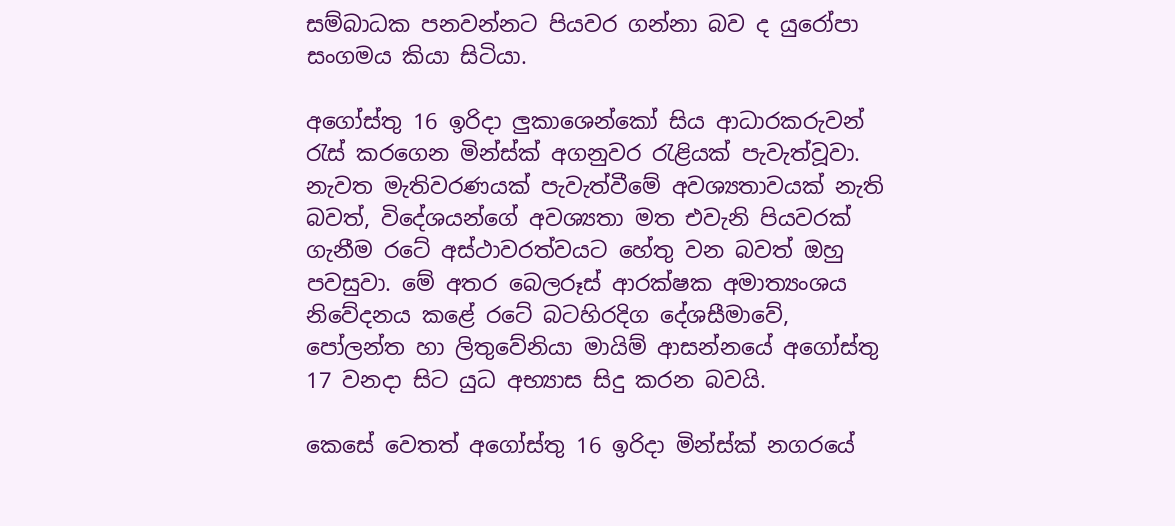සම්බාධක පනවන්නට පියවර ගන්නා බව ද යුරෝපා සංගමය කියා සිටියා.

අගෝස්තු 16 ඉරිදා ලුකාශෙන්කෝ සිය ආධාරකරුවන් රැස් කරගෙන මින්ස්ක් අගනුවර රැළියක් පැවැත්වූවා. නැවත මැතිවරණයක් පැවැත්වීමේ අවශ්‍යතාවයක් නැති බවත්, විදේශයන්ගේ අවශ්‍යතා මත එවැනි පියවරක් ගැනීම රටේ අස්ථාවරත්වයට හේතු වන බවත් ඔහු පවසුවා. මේ අතර බෙලරූස් ආරක්ෂක අමාත්‍යංශය නිවේදනය කළේ රටේ බටහිරදිග දේශසීමාවේ, පෝලන්ත හා ලිතුවේනියා මායිම් ආසන්නයේ අගෝස්තු 17 වනදා සිට යුධ අභ්‍යාස සිදු කරන බවයි.

කෙසේ වෙතත් අගෝස්තු 16 ඉරිදා මින්ස්ක් නගරයේ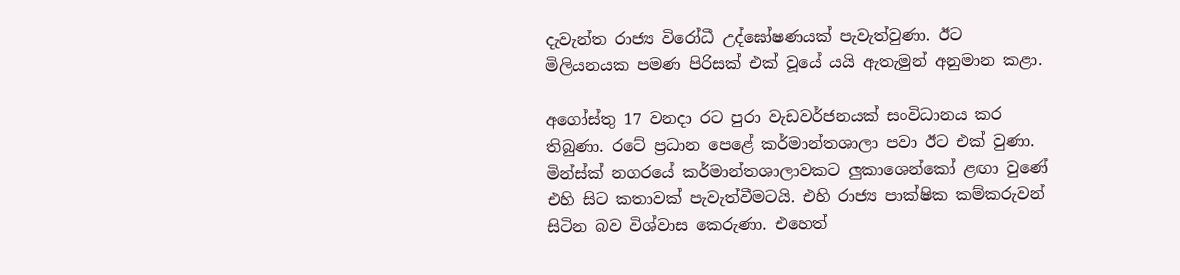දැවැන්ත රාජ්‍ය විරෝධී උද්ඝෝෂණයක් පැවැත්වුණා. ඊට මිලියනයක පමණ පිරිසක් එක් වූයේ යයි ඇතැමුන් අනුමාන කළා.

අගෝස්තු 17 වනදා රට පුරා වැඩවර්ජනයක් සංවිධානය කර තිබුණා. රටේ ප්‍රධාන පෙළේ කර්මාන්තශාලා පවා ඊට එක් වුණා. මින්ස්ක් නගරයේ කර්මාන්තශාලාවකට ලුකාශෙන්කෝ ළඟා වුණේ එහි සිට කතාවක් පැවැත්වීමටයි. එහි රාජ්‍ය පාක්ෂික කම්කරුවන් සිටින බව විශ්වාස කෙරුණා. එහෙත්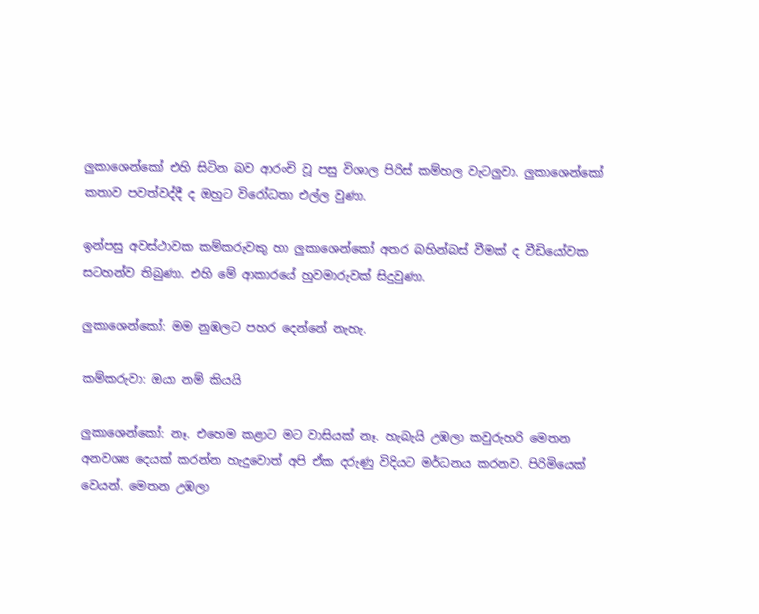ලුකාශෙන්කෝ එහි සිටින බව ආරංචි වූ පසු විශාල පිරිස් කම්හල වැටලුවා. ලුකාශෙන්කෝ කතාව පවත්වද්දී ද ඔහුට විරෝධතා එල්ල වුණා.

ඉන්පසු අවස්ථාවක කම්කරුවකු හා ලුකාශෙන්කෝ අතර බහින්බස් වීමක් ද වීඩියෝවක සටහන්ව තිබුණා. එහි මේ ආකාරයේ හුවමාරුවක් සිදුවුණා.

ලුකාශෙන්කෝ: මම නුඹලට පහර දෙන්නේ නැහැ.

කම්කරුවා: ඔයා නම් කියයි

ලුකාශෙන්කෝ: නෑ. එහෙම කළාට මට වාසියක් නෑ. හැබැයි උඹලා කවුරුහරි මෙතන අනවශ්‍ය දෙයක් කරන්න හැදුවොත් අපි ඒක දරුණු විදියට මර්ධනය කරනව. පිරිමියෙක් වෙයන්. මෙතන උඹලා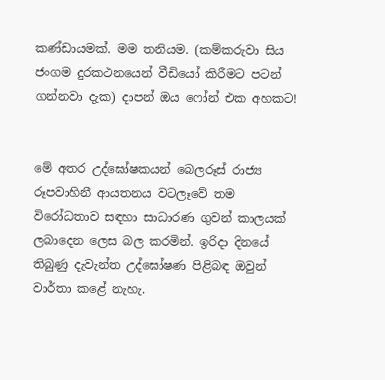කණ්ඩායමක්. මම තනියම. (කම්කරුවා සිය ජංගම දුරකථනයෙන් වීඩියෝ කිරීමට පටන් ගන්නවා දැක) දාපන් ඔය ෆෝන් එක අහකට!


මේ අතර උද්ඝෝෂකයන් බෙලරූස් රාජ්‍ය රූපවාහිනී ආයතනය වටලෑවේ තම විරෝධතාව සඳහා සාධාරණ ගුවන් කාලයක් ලබාදෙන ලෙස බල කරමින්. ඉරිදා දිනයේ තිබුණු දැවැන්ත උද්ඝෝෂණ පිළිබඳ ඔවුන් වාර්තා කළේ නැහැ.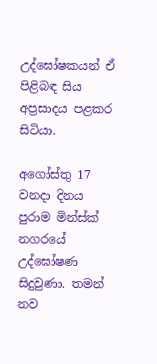උද්ඝෝෂකයන් ඒ පිළිබඳ සිය අප්‍රසාදය පළකර සිටියා.

අගෝස්තු 17 වනදා දිනය පුරාම මින්ස්ක් නගරයේ උද්ඝෝෂණ සිදුවුණා. තමන් නව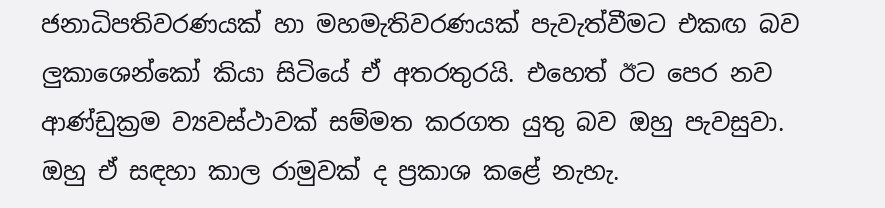ජනාධිපතිවරණයක් හා මහමැතිවරණයක් පැවැත්වීමට එකඟ බව ලුකාශෙන්කෝ කියා සිටියේ ඒ අතරතුරයි. එහෙත් ඊට පෙර නව ආණ්ඩුක්‍රම ව්‍යවස්ථාවක් සම්මත කරගත යුතු බව ඔහු පැවසුවා. ඔහු ඒ සඳහා කාල රාමුවක් ද ප්‍රකාශ කළේ නැහැ.